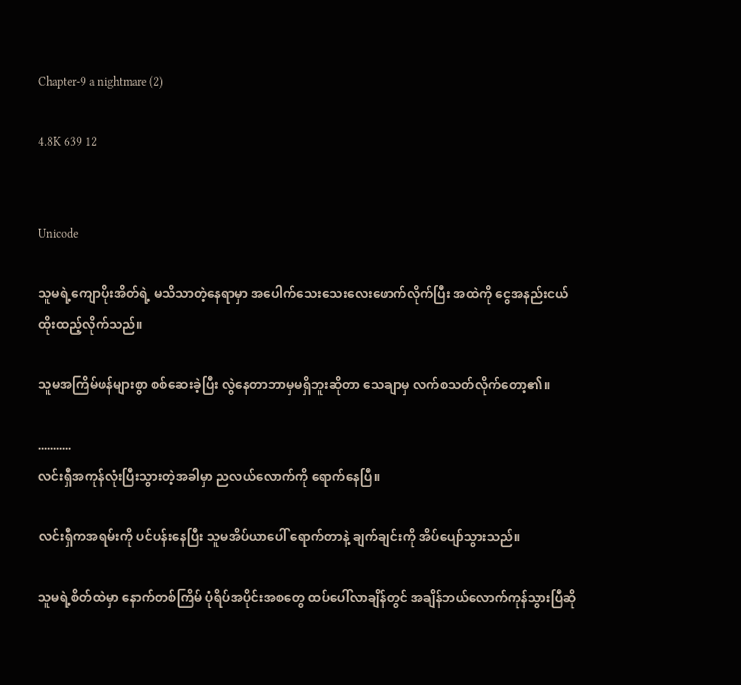Chapter-9 a nightmare (2)

4.8K 639 12


Unicode

သူမရဲ့ကျောပိုးအိတ်ရဲ့ မသိသာတဲ့နေရာမှာ အပေါက်သေးသေးလေးဖောက်လိုက်ပြီး အထဲကို ငွေအနည်းငယ်ထိုးထည့်လိုက်သည်။

သူမအကြိမ်ဖန်များစွာ စစ်ဆေးခဲ့ပြီး လွဲနေတာဘာမှမရှိဘူးဆိုတာ သေချာမှ လက်စသတ်လိုက်တော့၏။

...........
လင်းရှီအကုန်လုံးပြီးသွားတဲ့အခါမှာ ညလယ်လောက်ကို ရောက်နေပြီ။

လင်းရှီကအရမ်းကို ပင်ပန်းနေပြီး သူမအိပ်ယာပေါ် ရောက်တာနဲ့ ချက်ချင်းကို အိပ်ပျော်သွားသည်။

သူမရဲ့စိတ်ထဲမှာ နောက်တစ်ကြိမ် ပုံရိပ်အပိုင်းအစတွေ ထပ်ပေါ်လာချိန်တွင် အချိန်ဘယ်လောက်ကုန်သွားပြီဆို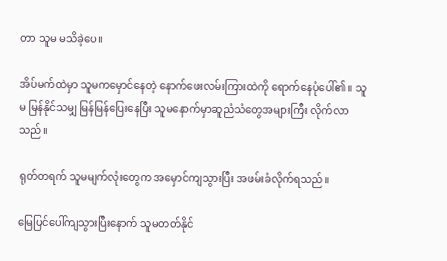တာ သူမ မသိခဲ့ပေ။

အိပ်မက်ထဲမှာ သူမကမှောင်နေတဲ့ နောက်ဖေးလမ်းကြားထဲကို ရောက်နေပုံပေါ်၏။ သူမ မြန်နိုင်သမျှ မြန်မြန်ပြေးနေပြီး သူမနောက်မှာဆူညံသံတွေအများကြီး လိုက်လာသည်။

ရုတ်တရက် သူမမျက်လုံးတွေက အမှောင်ကျသွားပြီး အဖမ်းခံလိုက်ရသည်။

မြေပြင်ပေါ်ကျသွားပြီးနောက် သူမတတ်နိုင်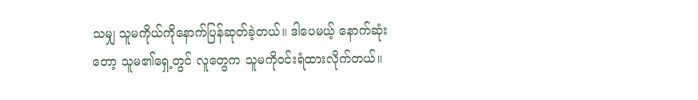သမျှ သူမကိုယ်ကိုနောက်ပြန်ဆုတ်ခဲ့တယ်။ ဒါပေမယ့် နောက်ဆုံးတော့ သူမ၏ရှေ့တွင် လူတွေက သူမကိုဝင်းရံထားလိုက်တယ်။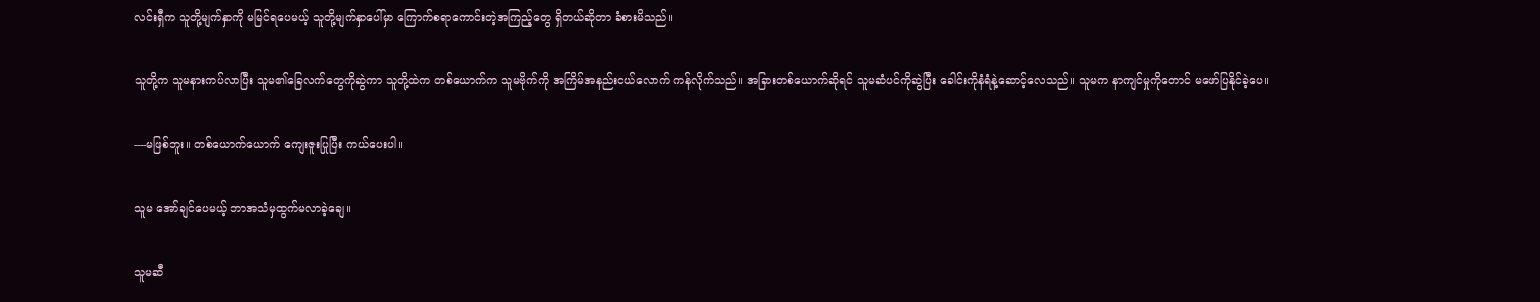လင်းရှီက သူတို့မျက်နှာကို မမြင်ရပေမယ့် သူတို့မျက်နှာပေါ်မှာ ကြောက်စရာကောင်းတဲ့အကြည့်တွေ ရှိတယ်ဆိုတာ ခံစားမိသည်။

သူတို့က သူမနားကပ်လာပြီး သူမ၏ခြေလက်တွေကိုဆွဲကာ သူတို့ထဲက တစ်ယောက်က သူမဗိုက်ကို အကြိမ်အနည်းငယ်လောက် ကန်လိုက်သည်။ အခြားတစ်ယောက်ဆိုရင် သူမဆံပင်ကိုဆွဲပြီး ခေါင်းကိုနံရံနဲ့ဆောင့်လေသည်။ သူမက နာကျင်မှုကိုတောင် မဖော်ပြနိုင်ခဲ့ပေ။

----မဖြစ်ဘူး။ တစ်ယောက်ယောက် ကျေးဇူးပြုပြီး ကယ်ပေးပါ။

သူမ အော်ချင်ပေမယ့် ဘာအသံမှထွက်မလာခဲ့ချေ။

သူမဆီ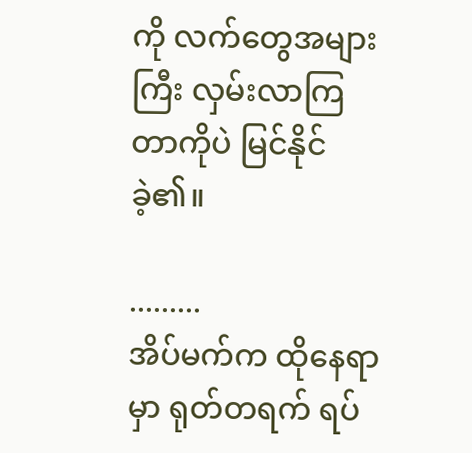ကို လက်တွေအများကြီး လှမ်းလာကြတာကိုပဲ မြင်နိုင်ခဲ့၏။

.........
အိပ်မက်က ထိုနေရာမှာ ရုတ်တရက် ရပ်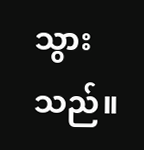သွားသည်။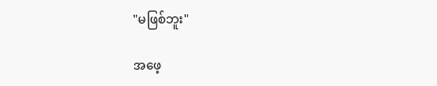"မဖြစ်ဘူး"

အဖေ့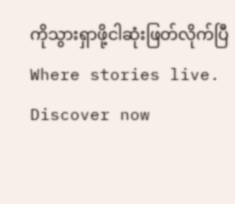ကိုသွားရှာဖို့ငါဆုံးဖြတ်လိုက်ပြီWhere stories live. Discover now